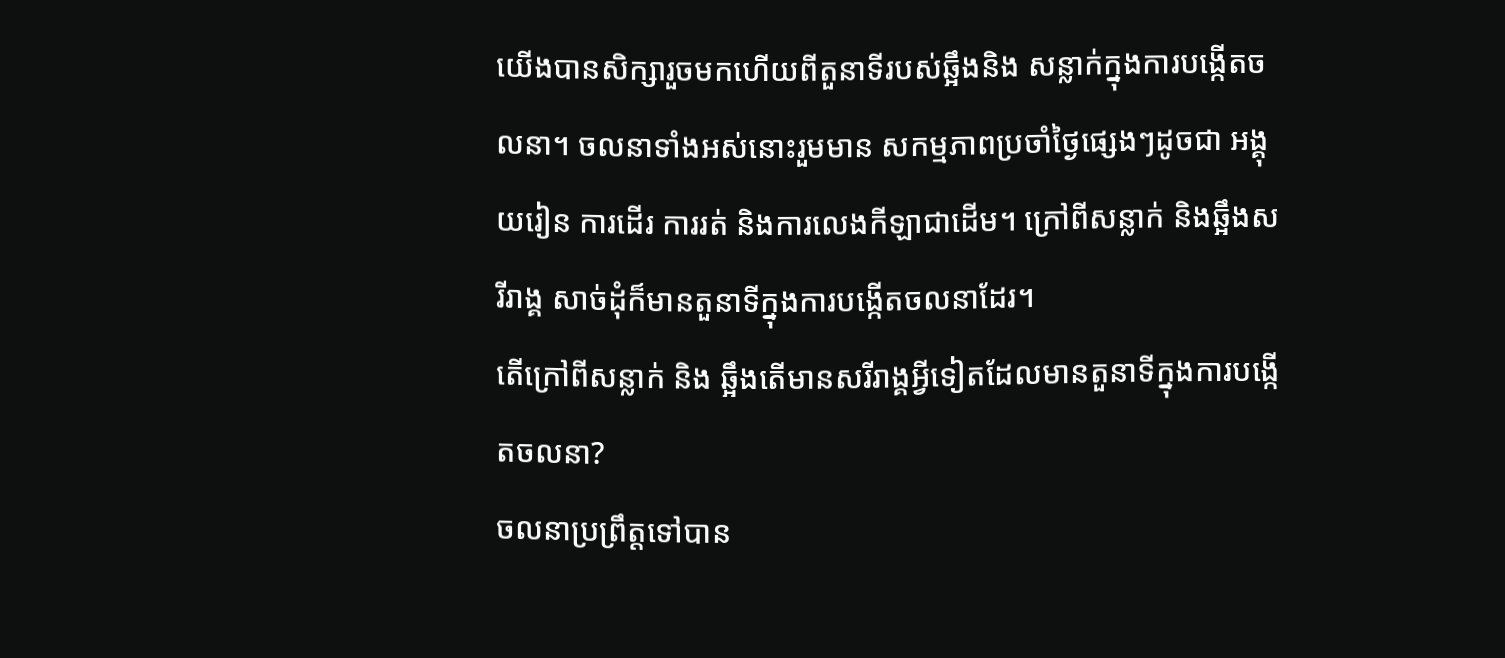យើងបានសិក្សារួចមកហើយពីតួនាទីរបស់ឆ្អឹងនិង សន្លាក់ក្នុងការបង្កើតចលនា។ ចលនាទាំងអស់នោះរួមមាន សកម្មភាពប្រចាំថ្ងៃផ្សេងៗដូចជា អង្គុយរៀន ការដើរ ការរត់ និងការលេងកីឡាជាដើម។ ក្រៅពីសន្លាក់ និងឆ្អឹងសរីរាង្គ សាច់ដុំក៏មានតួនាទីក្នុងការបង្កើតចលនាដែរ។
តើក្រៅពីសន្លាក់ និង ឆ្អឹងតើមានសរីរាង្គអ្វីទៀតដែលមានតួនាទីក្នុងការបង្កើតចលនា?
ចលនាប្រព្រឹត្តទៅបាន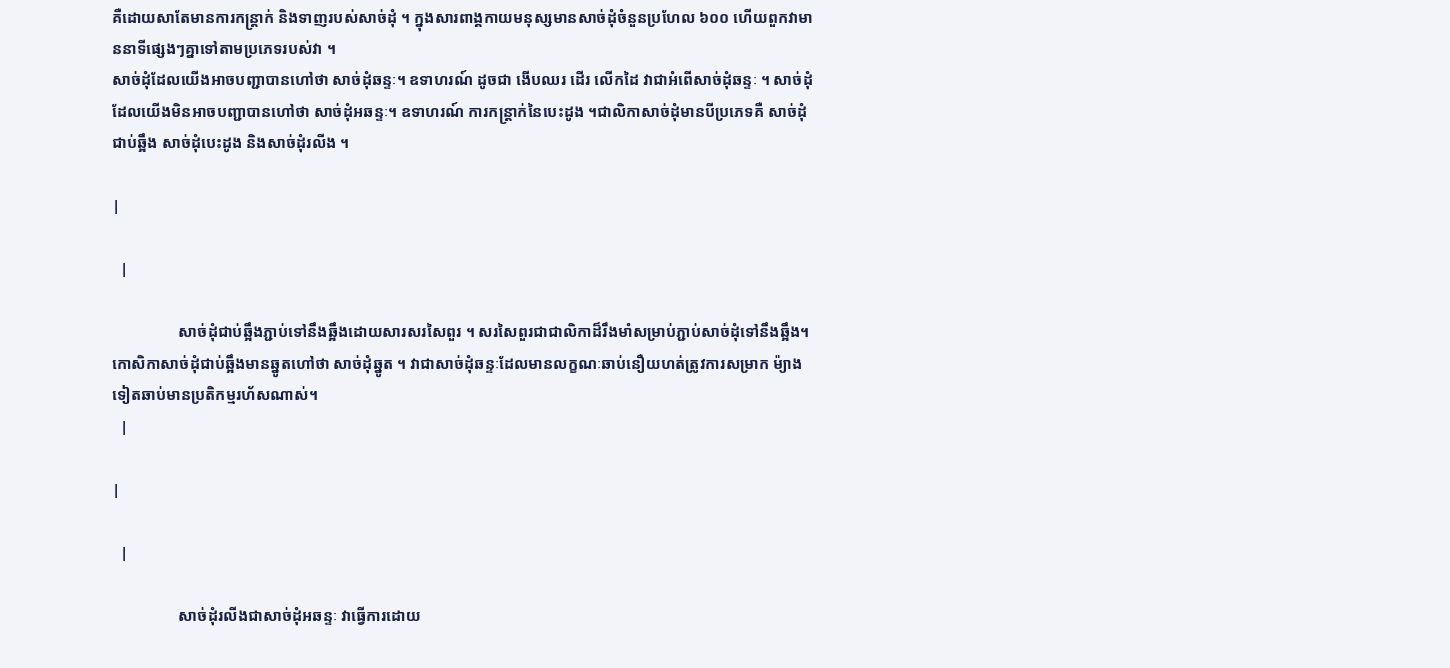គឺដោយសាតែមានការកន្ត្រាក់ និងទាញរបស់សាច់ដុំ ។ ក្នុងសារពាង្គកាយមនុស្សមានសាច់ដុំចំនួនប្រហែល ៦០០ ហើយពួកវាមាននាទីផ្សេងៗគ្នាទៅតាមប្រភេទរបស់វា ។
សាច់ដុំដែលយើងអាចបញ្ជាបានហៅថា សាច់ដុំឆន្ទៈ។ ឧទាហរណ៍ ដូចជា ងើបឈរ ដើរ លើកដៃ វាជាអំពើសាច់ដុំឆន្ទៈ ។ សាច់ដុំដែលយើងមិនអាចបញ្ជាបានហៅថា សាច់ដុំអឆន្ទៈ។ ឧទាហរណ៍ ការកន្ត្រាក់នៃបេះដូង ។ជាលិកាសាច់ដុំមានបីប្រភេទគឺ សាច់ដុំជាប់ឆ្អឹង សាច់ដុំបេះដូង និងសាច់ដុំរលីង ។

|

  |

                 សាច់ដុំជាប់ឆ្អឹងភ្ជាប់ទៅនឹងឆ្អឹងដោយសារសរសៃពួរ ។ សរសៃពួរជាជាលិកាដ៏រឹងមាំសម្រាប់ភ្ជាប់សាច់ដុំទៅនឹងឆ្អឹង។ កោសិកាសាច់ដុំជាប់ឆ្អឹងមានឆ្នូតហៅថា សាច់ដុំឆ្នូត ។ វាជាសាច់ដុំឆន្ទៈដែលមានលក្ខណៈឆាប់នឿយហត់ត្រូវការសម្រាក ម៉្យាងទៀតឆាប់មានប្រតិកម្មរហ័សណាស់។
  |

|

  |

                 សាច់ដុំរលីងជាសាច់ដុំអឆន្ទៈ វាធ្វើការដោយ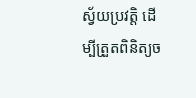ស្វ័យប្រវត្តិ ដើម្បីត្រួតពិនិត្យច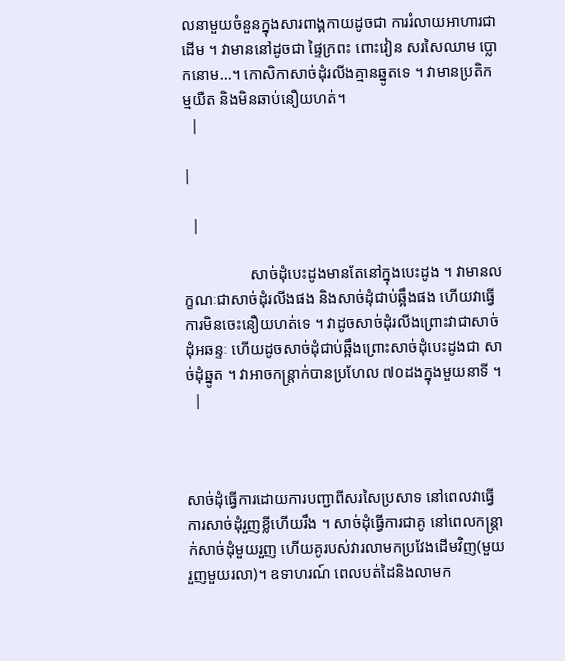លនាមួយចំនួនក្នុងសារពាង្គកាយដូចជា ការរំលាយអាហារជាដើម ។ វាមាននៅដូចជា ផ្ទៃក្រពះ ពោះវៀន សរសៃឈាម ប្លោកនោម...។ កោសិកាសាច់ដុំរលីងគ្មានឆ្នូតទេ ។ វាមានប្រតិកម្មយឺត និងមិនឆាប់នឿយហត់។
  |

|

  |

                 សាច់ដុំបេះដូងមានតែនៅក្នុងបេះដូង ។ វាមានលក្ខណៈជាសាច់ដុំរលីងផង និងសាច់ដុំជាប់ឆ្អឹងផង ហើយវាធ្វើការមិនចេះនឿយហត់ទេ ។ វាដូចសាច់ដុំរលីងព្រោះវាជាសាច់ដុំអឆន្ទៈ ហើយដូចសាច់ដុំជាប់ឆ្អឹងព្រោះសាច់ដុំបេះដូងជា សាច់ដុំឆ្នូត ។ វាអាចកន្ត្រាក់បានប្រហែល ៧០ដងក្នុងមួយនាទី ។
  |



សាច់ដុំធ្វើការដោយការបញ្ជាពីសរសៃប្រសាទ នៅពេលវាធ្វើការសាច់ដុំរួញខ្លីហើយរឹង ។ សាច់ដុំធ្វើការជាគូ នៅពេលកន្ត្រាក់សាច់ដុំមួយរួញ ហើយគូរបស់វារលាមកប្រវែងដើមវិញ(មួយរួញមួយរលា)។ ឧទាហរណ៍ ពេលបត់ដៃនិងលាមក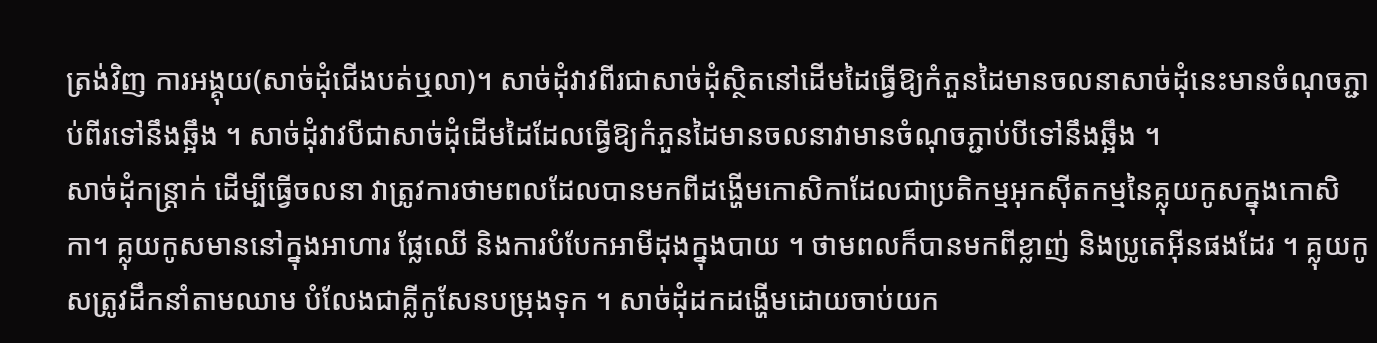ត្រង់វិញ ការអង្គុយ(សាច់ដុំជើងបត់ឬលា)។ សាច់ដុំវាវពីរជាសាច់ដុំស្ថិតនៅដើមដៃធ្វើឱ្យកំភួនដៃមានចលនាសាច់ដុំនេះមានចំណុចភ្ជាប់ពីរទៅនឹងឆ្អឹង ។ សាច់ដុំវាវបីជាសាច់ដុំដើមដៃដែលធ្វើឱ្យកំភួនដៃមានចលនាវាមានចំណុចភ្ជាប់បីទៅនឹងឆ្អឹង ។
សាច់ដុំកន្ត្រាក់ ដើម្បីធ្វើចលនា វាត្រូវការថាមពលដែលបានមកពីដង្ហើមកោសិកាដែលជាប្រតិកម្មអុកស៊ីតកម្មនៃគ្លុយកូសក្នុងកោសិកា។ គ្លុយកូសមាននៅក្នុងអាហារ ផ្លែឈើ និងការបំបែកអាមីដុងក្នុងបាយ ។ ថាមពលក៏បានមកពីខ្លាញ់ និងប្រូតេអ៊ីនផងដែរ ។ គ្លុយកូសត្រូវដឹកនាំតាមឈាម បំលែងជាគ្លីកូសែនបម្រុងទុក ។ សាច់ដុំដកដង្ហើមដោយចាប់យក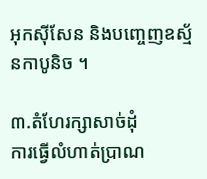អុកស៊ីសែន និងបញ្ចេញឧស្ម័នកាបូនិច ។

៣.តំហែរក្សាសាច់ដុំ
ការធ្វើលំហាត់ប្រាណ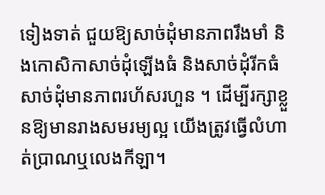ទៀងទាត់ ជួយឱ្យសាច់ដុំមានភាពរឹងមាំ និងកោសិកាសាច់ដុំឡើងធំ និងសាច់ដុំរីកធំ សាច់ដុំមានភាពរហ័សរហួន ។ ដើម្បីរក្សាខ្លួនឱ្យមានរាងសមរម្យល្អ យើងត្រូវធ្វើលំហាត់ប្រាណឬលេងកីឡា។